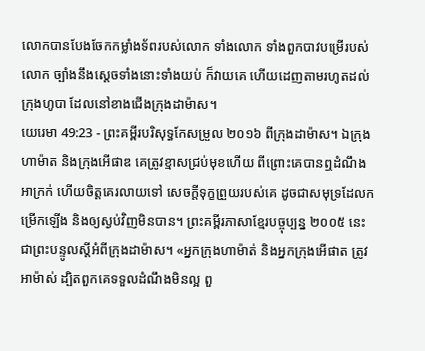លោកបានបែងចែកកម្លាំងទ័ពរបស់លោក ទាំងលោក ទាំងពួកបាវបម្រើរបស់លោក ច្បាំងនឹងស្ដេចទាំងនោះទាំងយប់ ក៏វាយគេ ហើយដេញតាមរហូតដល់ក្រុងហូបា ដែលនៅខាងជើងក្រុងដាម៉ាស។
យេរេមា 49:23 - ព្រះគម្ពីរបរិសុទ្ធកែសម្រួល ២០១៦ ពីក្រុងដាម៉ាស។ ឯក្រុងហាម៉ាត និងក្រុងអើផាឌ គេត្រូវខ្មាសជ្រប់មុខហើយ ពីព្រោះគេបានឮដំណឹងអាក្រក់ ហើយចិត្តគេរលាយទៅ សេចក្ដីទុក្ខព្រួយរបស់គេ ដូចជាសមុទ្រដែលកម្រើកឡើង និងឲ្យស្ងប់វិញមិនបាន។ ព្រះគម្ពីរភាសាខ្មែរបច្ចុប្បន្ន ២០០៥ នេះជាព្រះបន្ទូលស្ដីអំពីក្រុងដាម៉ាស។ «អ្នកក្រុងហាម៉ាត់ និងអ្នកក្រុងអើផាត ត្រូវអាម៉ាស់ ដ្បិតពួកគេទទួលដំណឹងមិនល្អ ពួ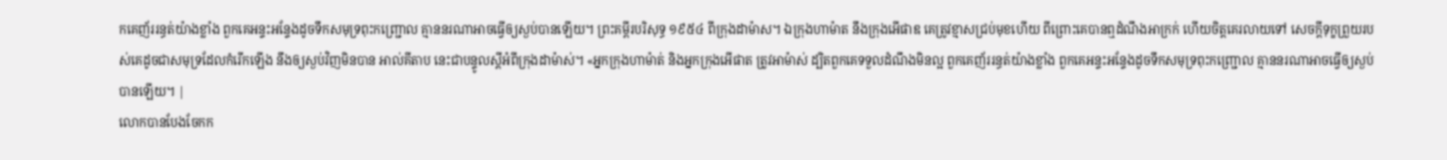កគេញ័ររន្ធត់យ៉ាងខ្លាំង ពួកគេអន្ទះអន្ទែងដូចទឹកសមុទ្រពុះកញ្ជ្រោល គ្មាននរណាអាចធ្វើឲ្យស្ងប់បានឡើយ។ ព្រះគម្ពីរបរិសុទ្ធ ១៩៥៤ ពីក្រុងដាម៉ាស។ ឯក្រុងហាម៉ាត នឹងក្រុងអើផាឌ គេត្រូវខ្មាសជ្រប់មុខហើយ ពីព្រោះគេបានឮដំណឹងអាក្រក់ ហើយចិត្តគេរលាយទៅ សេចក្ដីទុក្ខព្រួយរបស់គេដូចជាសមុទ្រដែលកំរើកឡើង នឹងឲ្យស្ងប់វិញមិនបាន អាល់គីតាប នេះជាបន្ទូលស្ដីអំពីក្រុងដាម៉ាស់។ «អ្នកក្រុងហាម៉ាត់ និងអ្នកក្រុងអើផាត ត្រូវអាម៉ាស់ ដ្បិតពួកគេទទួលដំណឹងមិនល្អ ពួកគេញ័ររន្ធត់យ៉ាងខ្លាំង ពួកគេអន្ទះអន្ទែងដូចទឹកសមុទ្រពុះកញ្ជ្រោល គ្មាននរណាអាចធ្វើឲ្យស្ងប់បានឡើយ។ |
លោកបានបែងចែកក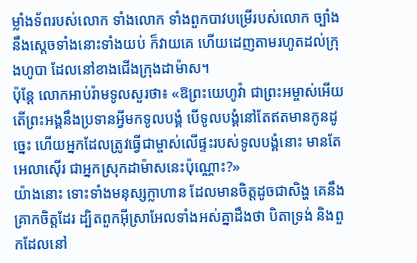ម្លាំងទ័ពរបស់លោក ទាំងលោក ទាំងពួកបាវបម្រើរបស់លោក ច្បាំងនឹងស្ដេចទាំងនោះទាំងយប់ ក៏វាយគេ ហើយដេញតាមរហូតដល់ក្រុងហូបា ដែលនៅខាងជើងក្រុងដាម៉ាស។
ប៉ុន្ដែ លោកអាប់រ៉ាមទូលសួរថា៖ «ឱព្រះយេហូវ៉ា ជាព្រះអម្ចាស់អើយ តើព្រះអង្គនឹងប្រទានអ្វីមកទូលបង្គំ បើទូលបង្គំនៅតែឥតមានកូនដូច្នេះ ហើយអ្នកដែលត្រូវធ្វើជាម្ចាស់លើផ្ទះរបស់ទូលបង្គំនោះ មានតែអេលាស៊ើរ ជាអ្នកស្រុកដាម៉ាសនេះប៉ុណ្ណោះ?»
យ៉ាងនោះ ទោះទាំងមនុស្សក្លាហាន ដែលមានចិត្តដូចជាសិង្ហ គេនឹងគ្រាកចិត្តដែរ ដ្បិតពួកអ៊ីស្រាអែលទាំងអស់គ្នាដឹងថា បិតាទ្រង់ និងពួកដែលនៅ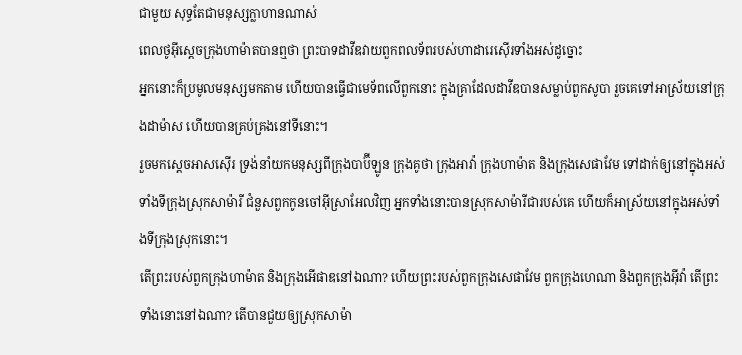ជាមួយ សុទ្ធតែជាមនុស្សក្លាហានណាស់
ពេលថូអ៊ីស្តេចក្រុងហាម៉ាតបានឮថា ព្រះបាទដាវីឌវាយពួកពលទ័ពរបស់ហាដារេស៊ើរទាំងអស់ដូច្នោះ
អ្នកនោះក៏ប្រមូលមនុស្សមកតាម ហើយបានធ្វើជាមេទ័ពលើពួកនោះ ក្នុងគ្រាដែលដាវីឌបានសម្លាប់ពួកសូបា រួចគេទៅអាស្រ័យនៅក្រុងដាម៉ាស ហើយបានគ្រប់គ្រងនៅទីនោះ។
រួចមកស្តេចអាសស៊ើរ ទ្រង់នាំយកមនុស្សពីក្រុងបាប៊ីឡូន ក្រុងគូថា ក្រុងអាវ៉ា ក្រុងហាម៉ាត និងក្រុងសេផាវែម ទៅដាក់ឲ្យនៅក្នុងអស់ទាំងទីក្រុងស្រុកសាម៉ារី ជំនួសពួកកូនចៅអ៊ីស្រាអែលវិញ អ្នកទាំងនោះបានស្រុកសាម៉ារីជារបស់គេ ហើយក៏អាស្រ័យនៅក្នុងអស់ទាំងទីក្រុងស្រុកនោះ។
តើព្រះរបស់ពួកក្រុងហាម៉ាត និងក្រុងអើផាឌនៅឯណា? ហើយព្រះរបស់ពួកក្រុងសេផាវែម ពួកក្រុងហេណា និងពួកក្រុងអ៊ីវ៉ា តើព្រះទាំងនោះនៅឯណា? តើបានជួយឲ្យស្រុកសាម៉ា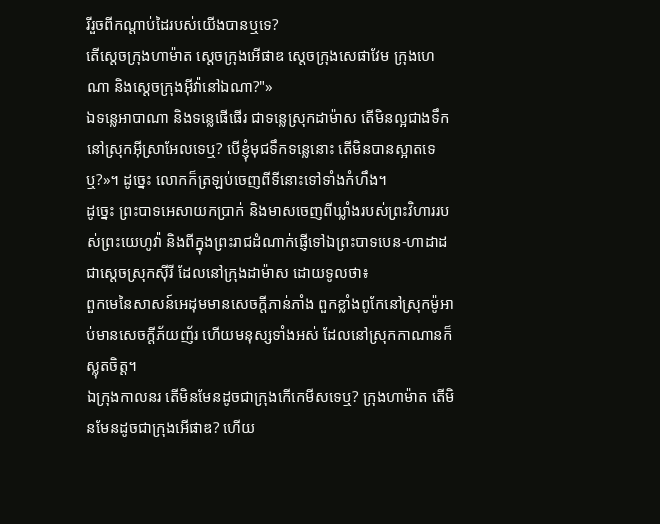រីរួចពីកណ្ដាប់ដៃរបស់យើងបានឬទេ?
តើស្តេចក្រុងហាម៉ាត ស្តេចក្រុងអើផាឌ ស្តេចក្រុងសេផាវែម ក្រុងហេណា និងស្ដេចក្រុងអ៊ីវ៉ានៅឯណា?"»
ឯទន្លេអាបាណា និងទន្លេផើផើរ ជាទន្លេស្រុកដាម៉ាស តើមិនល្អជាងទឹក នៅស្រុកអ៊ីស្រាអែលទេឬ? បើខ្ញុំមុជទឹកទន្លេនោះ តើមិនបានស្អាតទេឬ?»។ ដូច្នេះ លោកក៏ត្រឡប់ចេញពីទីនោះទៅទាំងកំហឹង។
ដូច្នេះ ព្រះបាទអេសាយកប្រាក់ និងមាសចេញពីឃ្លាំងរបស់ព្រះវិហាររបស់ព្រះយេហូវ៉ា និងពីក្នុងព្រះរាជដំណាក់ផ្ញើទៅឯព្រះបាទបេន-ហាដាដ ជាស្តេចស្រុកស៊ីរី ដែលនៅក្រុងដាម៉ាស ដោយទូលថា៖
ពួកមេនៃសាសន៍អេដុមមានសេចក្ដីភាន់ភាំង ពួកខ្លាំងពូកែនៅស្រុកម៉ូអាប់មានសេចក្ដីភ័យញ័រ ហើយមនុស្សទាំងអស់ ដែលនៅស្រុកកាណានក៏ស្លុតចិត្ត។
ឯក្រុងកាលនរ តើមិនមែនដូចជាក្រុងកើកេមីសទេឬ? ក្រុងហាម៉ាត តើមិនមែនដូចជាក្រុងអើផាឌ? ហើយ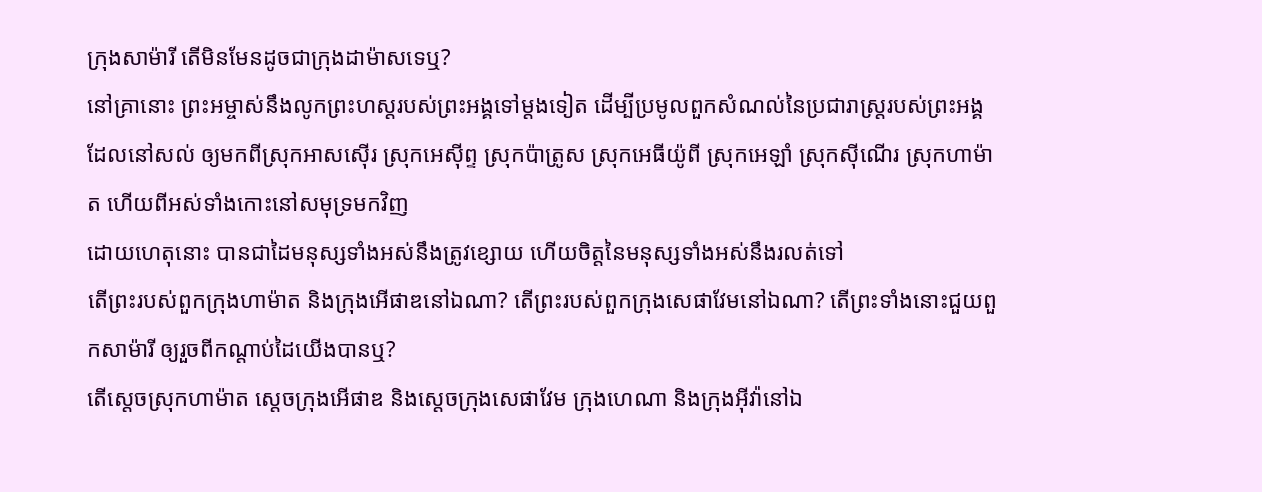ក្រុងសាម៉ារី តើមិនមែនដូចជាក្រុងដាម៉ាសទេឬ?
នៅគ្រានោះ ព្រះអម្ចាស់នឹងលូកព្រះហស្តរបស់ព្រះអង្គទៅម្តងទៀត ដើម្បីប្រមូលពួកសំណល់នៃប្រជារាស្ត្ររបស់ព្រះអង្គដែលនៅសល់ ឲ្យមកពីស្រុកអាសស៊ើរ ស្រុកអេស៊ីព្ទ ស្រុកប៉ាត្រូស ស្រុកអេធីយ៉ូពី ស្រុកអេឡាំ ស្រុកស៊ីណើរ ស្រុកហាម៉ាត ហើយពីអស់ទាំងកោះនៅសមុទ្រមកវិញ
ដោយហេតុនោះ បានជាដៃមនុស្សទាំងអស់នឹងត្រូវខ្សោយ ហើយចិត្តនៃមនុស្សទាំងអស់នឹងរលត់ទៅ
តើព្រះរបស់ពួកក្រុងហាម៉ាត និងក្រុងអើផាឌនៅឯណា? តើព្រះរបស់ពួកក្រុងសេផាវែមនៅឯណា? តើព្រះទាំងនោះជួយពួកសាម៉ារី ឲ្យរួចពីកណ្ដាប់ដៃយើងបានឬ?
តើស្តេចស្រុកហាម៉ាត ស្តេចក្រុងអើផាឌ និងស្តេចក្រុងសេផាវែម ក្រុងហេណា និងក្រុងអ៊ីវ៉ានៅឯ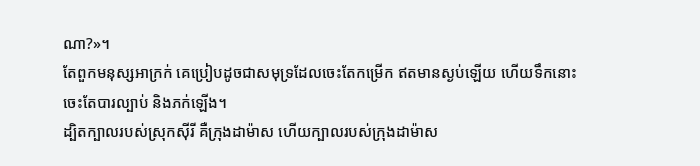ណា?»។
តែពួកមនុស្សអាក្រក់ គេប្រៀបដូចជាសមុទ្រដែលចេះតែកម្រើក ឥតមានស្ងប់ឡើយ ហើយទឹកនោះចេះតែបារល្បាប់ និងភក់ឡើង។
ដ្បិតក្បាលរបស់ស្រុកស៊ីរី គឺក្រុងដាម៉ាស ហើយក្បាលរបស់ក្រុងដាម៉ាស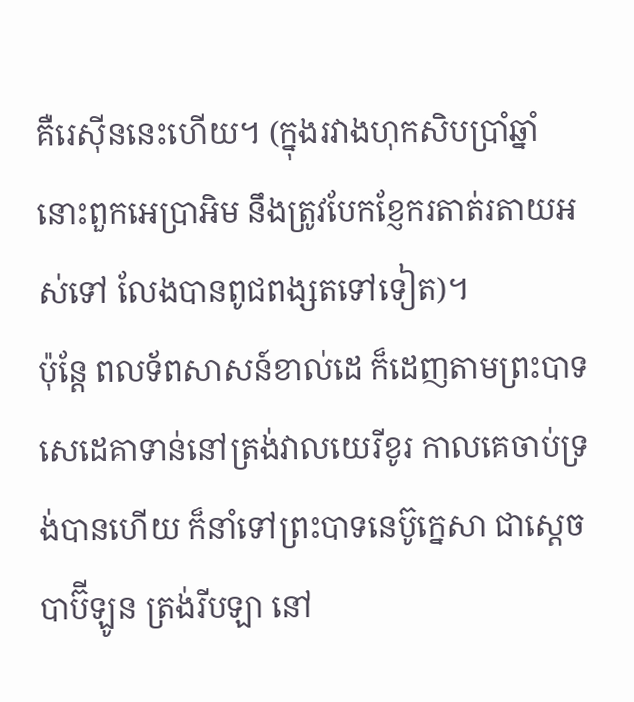គឺរេស៊ីននេះហើយ។ (ក្នុងរវាងហុកសិបប្រាំឆ្នាំ នោះពួកអេប្រាអិម នឹងត្រូវបែកខ្ញែករតាត់រតាយអស់ទៅ លែងបានពូជពង្សតទៅទៀត)។
ប៉ុន្តែ ពលទ័ពសាសន៍ខាល់ដេ ក៏ដេញតាមព្រះបាទសេដេគាទាន់នៅត្រង់វាលយេរីខូរ កាលគេចាប់ទ្រង់បានហើយ ក៏នាំទៅព្រះបាទនេប៊ូក្នេសា ជាស្តេចបាប៊ីឡូន ត្រង់រីបឡា នៅ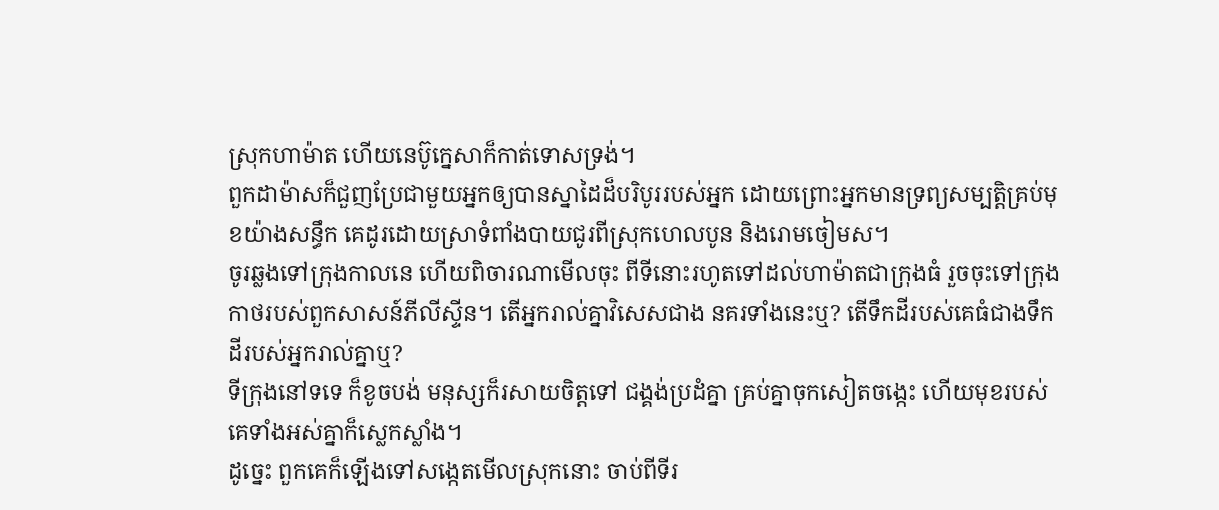ស្រុកហាម៉ាត ហើយនេប៊ូក្នេសាក៏កាត់ទោសទ្រង់។
ពួកដាម៉ាសក៏ជួញប្រែជាមួយអ្នកឲ្យបានស្នាដៃដ៏បរិបូររបស់អ្នក ដោយព្រោះអ្នកមានទ្រព្យសម្បត្តិគ្រប់មុខយ៉ាងសន្ធឹក គេដូរដោយស្រាទំពាំងបាយជូរពីស្រុកហេលបូន និងរោមចៀមស។
ចូរឆ្លងទៅក្រុងកាលនេ ហើយពិចារណាមើលចុះ ពីទីនោះរហូតទៅដល់ហាម៉ាតជាក្រុងធំ រួចចុះទៅក្រុងកាថរបស់ពួកសាសន៍ភីលីស្ទីន។ តើអ្នករាល់គ្នាវិសេសជាង នគរទាំងនេះឬ? តើទឹកដីរបស់គេធំជាងទឹកដីរបស់អ្នករាល់គ្នាឬ?
ទីក្រុងនៅទទេ ក៏ខូចបង់ មនុស្សក៏រសាយចិត្តទៅ ជង្គង់ប្រដំគ្នា គ្រប់គ្នាចុកសៀតចង្កេះ ហើយមុខរបស់គេទាំងអស់គ្នាក៏ស្លេកស្លាំង។
ដូច្នេះ ពួកគេក៏ឡើងទៅសង្កេតមើលស្រុកនោះ ចាប់ពីទីរ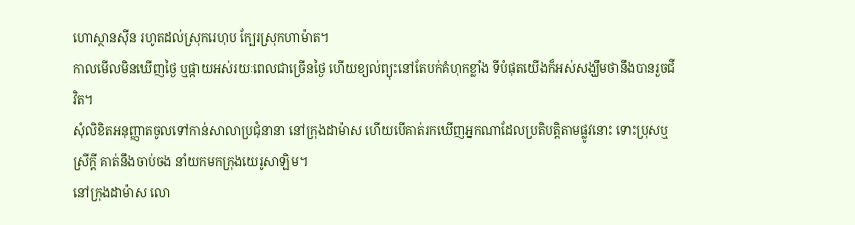ហោស្ថានស៊ីន រហូតដល់ស្រុករេហុប ក្បែរស្រុកហាម៉ាត។
កាលមើលមិនឃើញថ្ងៃ ឬផ្កាយអស់រយៈពេលជាច្រើនថ្ងៃ ហើយខ្យល់ព្យុះនៅតែបក់គំហុកខ្លាំង ទីបំផុតយើងក៏អស់សង្ឃឹមថានឹងបានរួចជីវិត។
សុំលិខិតអនុញ្ញាតចូលទៅកាន់សាលាប្រជុំនានា នៅក្រុងដាម៉ាស ហើយបើគាត់រកឃើញអ្នកណាដែលប្រតិបត្តិតាមផ្លូវនោះ ទោះប្រុសឬស្រីក្តី គាត់នឹងចាប់ចង នាំយកមកក្រុងយេរូសាឡិម។
នៅក្រុងដាម៉ាស លោ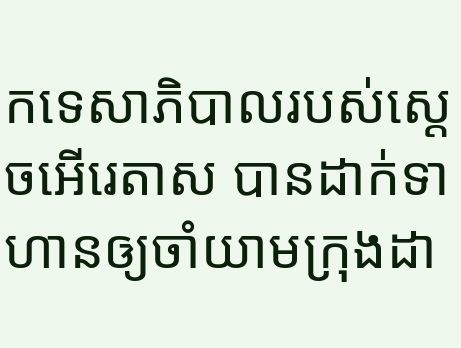កទេសាភិបាលរបស់ស្តេចអើរេតាស បានដាក់ទាហានឲ្យចាំយាមក្រុងដា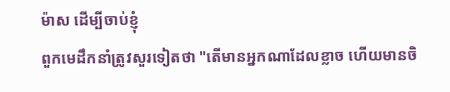ម៉ាស ដើម្បីចាប់ខ្ញុំ
ពួកមេដឹកនាំត្រូវសួរទៀតថា "តើមានអ្នកណាដែលខ្លាច ហើយមានចិ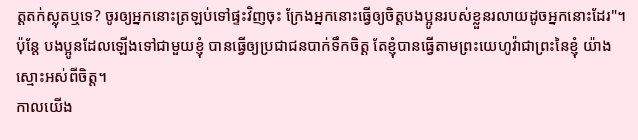ត្តតក់ស្លុតឬទេ? ចូរឲ្យអ្នកនោះត្រឡប់ទៅផ្ទះវិញចុះ ក្រែងអ្នកនោះធ្វើឲ្យចិត្តបងប្អូនរបស់ខ្លួនរលាយដូចអ្នកនោះដែរ"។
ប៉ុន្តែ បងប្អូនដែលឡើងទៅជាមួយខ្ញុំ បានធ្វើឲ្យប្រជាជនបាក់ទឹកចិត្ត តែខ្ញុំបានធ្វើតាមព្រះយេហូវ៉ាជាព្រះនៃខ្ញុំ យ៉ាងស្មោះអស់ពីចិត្ត។
កាលយើង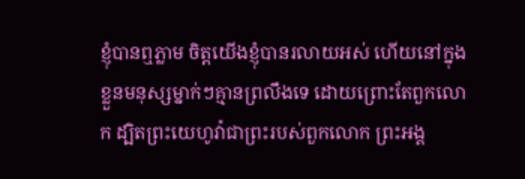ខ្ញុំបានឮភ្លាម ចិត្តយើងខ្ញុំបានរលាយអស់ ហើយនៅក្នុងខ្លួនមនុស្សម្នាក់ៗគ្មានព្រលឹងទេ ដោយព្រោះតែពួកលោក ដ្បិតព្រះយេហូវ៉ាជាព្រះរបស់ពួកលោក ព្រះអង្គ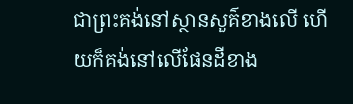ជាព្រះគង់នៅស្ថានសួគ៌ខាងលើ ហើយក៏គង់នៅលើផែនដីខាង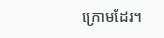ក្រោមដែរ។